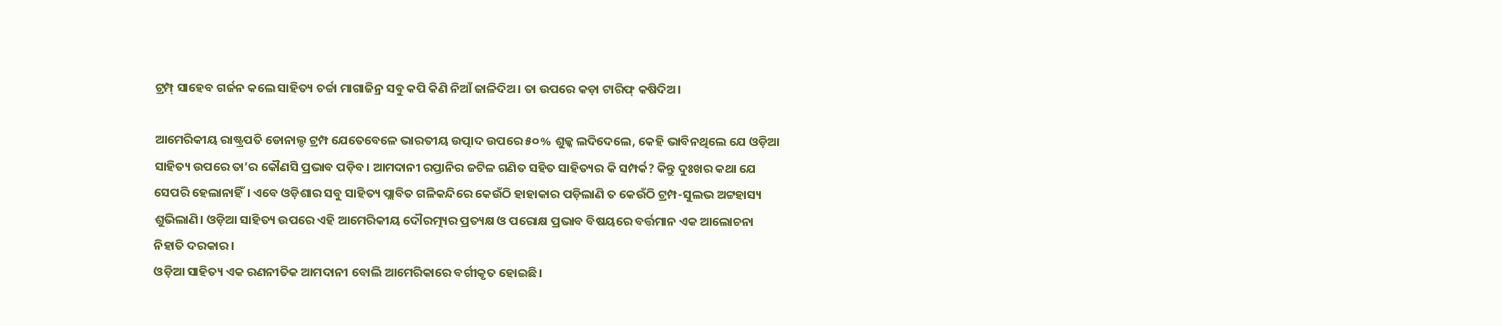ଟ୍ରମ୍ପ୍ ସାହେବ ଗର୍ଜନ କଲେ ସାହିତ୍ୟ ଚର୍ଚ୍ଚା ମାଗାଜିନ୍ର ସବୁ କପି କିଣି ନିଆଁ ଜାଳିଦିଅ। ତା ଉପରେ କଡ଼ା ଟାରିଫ୍ କଷିଦିଅ।

ଆମେରିକୀୟ ରାଷ୍ଟ୍ରପତି ଡୋନାଲ୍ଡ ଟ୍ରମ୍ପ ଯେତେବେଳେ ଭାରତୀୟ ଉତ୍ପାଦ ଉପରେ ୫୦% ଶୁଳ୍କ ଲଦିଦେଲେ, କେହି ଭାବିନଥିଲେ ଯେ ଓଡ଼ିଆ ସାହିତ୍ୟ ଉପରେ ତା’ର କୌଣସି ପ୍ରଭାବ ପଡ଼ିବ। ଆମଦାନୀ ରପ୍ତାନିର ଜଟିଳ ଗଣିତ ସହିତ ସାହିତ୍ୟର କି ସମ୍ପର୍କ? କିନ୍ତୁ ଦୁଃଖର କଥା ଯେ ସେପରି ହେଲାନାହିଁ। ଏବେ ଓଡ଼ିଶାର ସବୁ ସାହିତ୍ୟ ପ୍ଲାବିତ ଗଳିକନ୍ଦିରେ କେଉଁଠି ହାହାକାର ପଡ଼ିଲାଣି ତ କେଉଁଠି ଟ୍ରମ୍ପ-ସୁଲଭ ଅଟ୍ଟହାସ୍ୟ ଶୁଭିଲାଣି। ଓଡ଼ିଆ ସାହିତ୍ୟ ଉପରେ ଏହି ଆମେରିକୀୟ ଦୌରତ୍ମ୍ୟର ପ୍ରତ୍ୟକ୍ଷ ଓ ପରୋକ୍ଷ ପ୍ରଭାବ ବିଷୟରେ ବର୍ତ୍ତମାନ ଏକ ଆଲୋଚନା ନିହାତି ଦରକାର।
ଓଡ଼ିଆ ସାହିତ୍ୟ ଏକ ରଣନୀତିକ ଆମଦାନୀ ବୋଲି ଆମେରିକାରେ ବର୍ଗୀକୃତ ହୋଇଛି।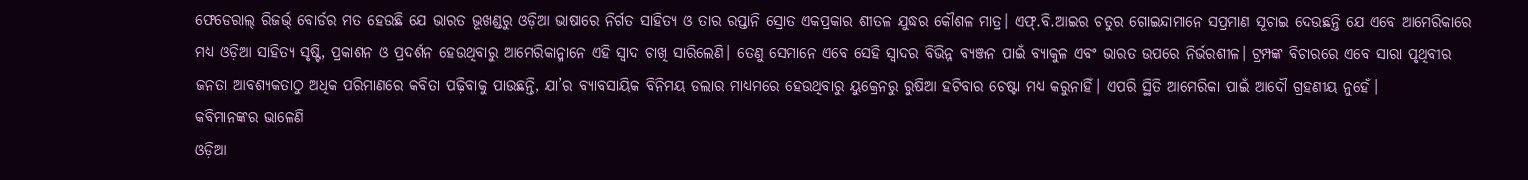ଫେଡେରାଲ୍ ରିଜର୍ଭ୍ ବୋର୍ଡର ମତ ହେଉଛି ଯେ ଭାରତ ଭୂଖଣ୍ଡରୁ ଓଡ଼ିଆ ଭାଷାରେ ନିର୍ଗତ ସାହିତ୍ୟ ଓ ତାର ରପ୍ତାନି ସ୍ରୋତ ଏକପ୍ରକାର ଶୀତଳ ଯୁଦ୍ଧର କୌଶଳ ମାତ୍ର। ଏଫ୍.ବି.ଆଇର ଚତୁର ଗୋଇନ୍ଦାମାନେ ସପ୍ରମାଣ ସୂଚାଇ ଦେଉଛନ୍ତି ଯେ ଏବେ ଆମେରିକାରେ ମଧ୍ୟ ଓଡ଼ିଆ ସାହିତ୍ୟ ସୃଷ୍ଟି, ପ୍ରକାଶନ ଓ ପ୍ରଦର୍ଶନ ହେଉଥିବାରୁ ଆମେରିକାନ୍ମାନେ ଏହି ସ୍ଵାଦ ଚାଖି ସାରିଲେଣି। ତେଣୁ ସେମାନେ ଏବେ ସେହି ସ୍ୱାଦର ବିଭିନ୍ନ ବ୍ୟଞ୍ଜନ ପାଇଁ ବ୍ୟାକୁଳ ଏବଂ ଭାରତ ଉପରେ ନିର୍ଭରଶୀଳ। ଟ୍ରମ୍ପଙ୍କ ବିଚାରରେ ଏବେ ସାରା ପୃଥିବୀର ଜନତା ଆବଶ୍ୟକତାଠୁ ଅଧିକ ପରିମାଣରେ କବିତା ପଢ଼ିବାକୁ ପାଉଛନ୍ତି, ଯା’ର ବ୍ୟାବସାୟିକ ବିନିମୟ ଡଲାର ମାଧ୍ୟମରେ ହେଉଥିବାରୁ ୟୁକ୍ରେନରୁ ରୁଷିଆ ହଟିବାର ଚେଷ୍ଟା ମଧ୍ୟ କରୁନାହିଁ। ଏପରି ସ୍ଥିତି ଆମେରିକା ପାଇଁ ଆଦୌ ଗ୍ରହଣୀୟ ନୁହେଁ।
କବିମାନଙ୍କର ଭାଳେଣି
ଓଡ଼ିଆ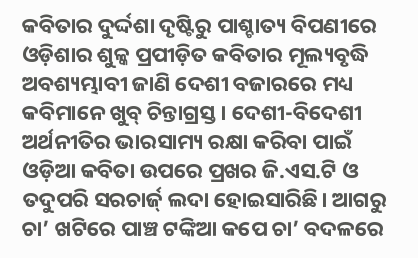କବିତାର ଦୁର୍ଦ୍ଦଶା ଦୃଷ୍ଟିରୁ ପାଶ୍ଚାତ୍ୟ ବିପଣୀରେ ଓଡ଼ିଶାର ଶୁଳ୍କ ପ୍ରପୀଡ଼ିତ କବିତାର ମୂଲ୍ୟବୃଦ୍ଧି ଅବଶ୍ୟମ୍ଭାବୀ ଜାଣି ଦେଶୀ ବଜାରରେ ମଧ୍ୟ କବିମାନେ ଖୁବ୍ ଚିନ୍ତାଗ୍ରସ୍ତ। ଦେଶୀ-ବିଦେଶୀ ଅର୍ଥନୀତିର ଭାରସାମ୍ୟ ରକ୍ଷା କରିବା ପାଇଁ ଓଡ଼ିଆ କବିତା ଉପରେ ପ୍ରଖର ଜି.ଏସ.ଟି ଓ ତଦୁପରି ସରଚାର୍ଜ୍ ଲଦା ହୋଇସାରିଛି। ଆଗରୁ ଚା’ ଖଟିରେ ପାଞ୍ଚ ଟଙ୍କିଆ କପେ ଚା’ ବଦଳରେ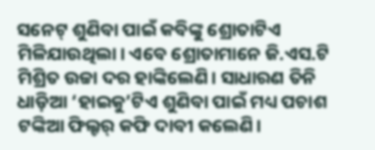ସନେଟ୍ ଶୁଣିବା ପାଇଁ କବିଙ୍କୁ ଶ୍ରୋତାଟିଏ ମିଳିଯାଉଥିଲା। ଏବେ ଶ୍ରୋତାମାନେ ଜି.ଏସ.ଟି ମିଶ୍ରିତ ଉଚ୍ଚା ଦର ହାଙ୍କିଲେଣି। ସାଧାରଣ ତିନି ଧାଡ଼ିଆ ‘ହାଇକୁ’ଟିଏ ଶୁଣିବା ପାଇଁ ମଧ୍ୟ ପଚାଶ ଟଙ୍କିଆ ଫିଲ୍ଟର୍ କଫି ଦାବୀ କଲେଣି।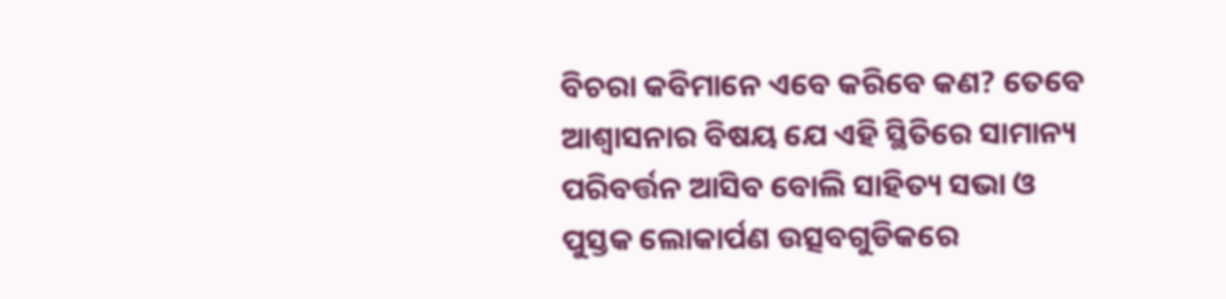ବିଚରା କବିମାନେ ଏବେ କରିବେ କଣ? ତେବେ ଆଶ୍ଵାସନାର ବିଷୟ ଯେ ଏହି ସ୍ଥିତିରେ ସାମାନ୍ୟ ପରିବର୍ତ୍ତନ ଆସିବ ବୋଲି ସାହିତ୍ୟ ସଭା ଓ ପୁସ୍ତକ ଲୋକାର୍ପଣ ଉତ୍ସବଗୁଡିକରେ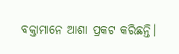ବକ୍ତାମାନେ ଆଶା ପ୍ରକଟ କରିଛନ୍ତି।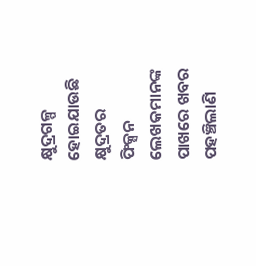କ୍ଷୁଦ୍ରଗଳ୍ପ ହୋଇଯାଉଛି କ୍ଷୁଦ୍ରତର
ଫିକ୍ସନ ଲେଖକମାନଙ୍କ ପାଖରେ ଖବର ପହଞ୍ଚିଲାଣି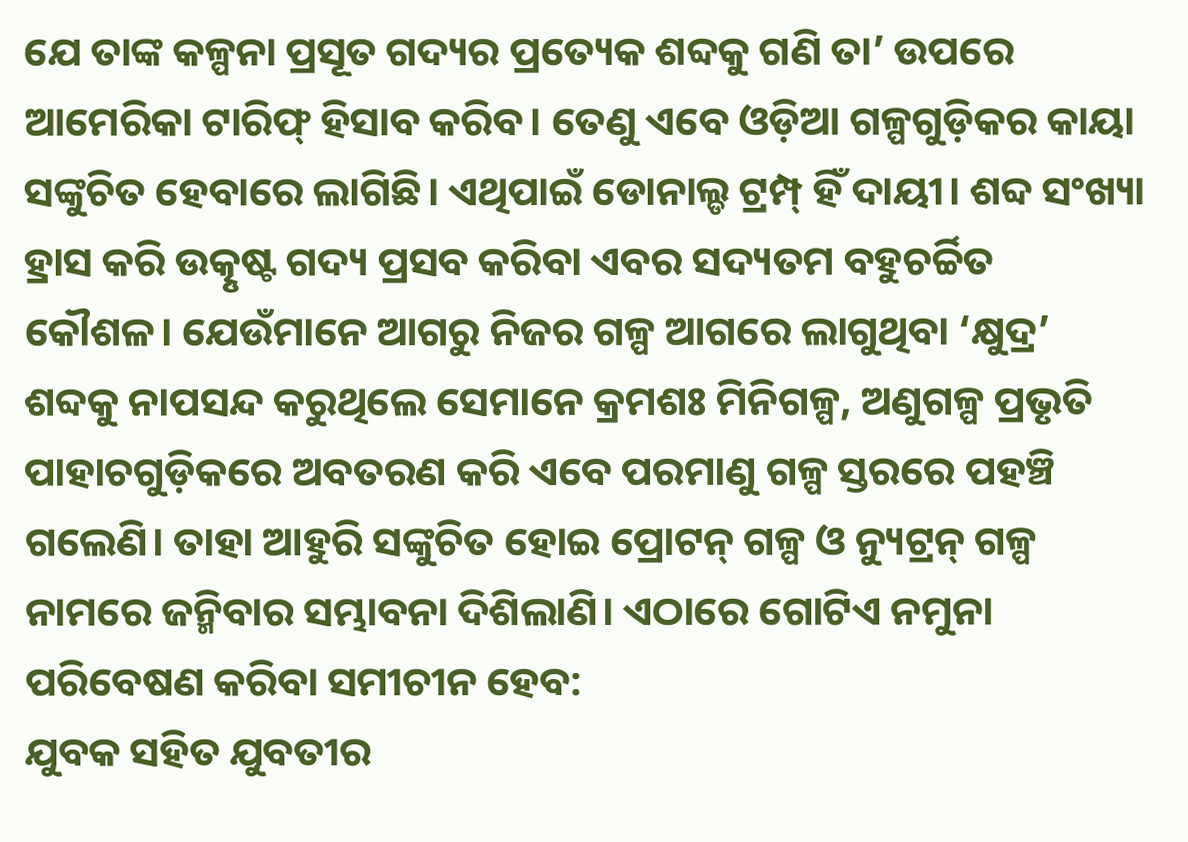ଯେ ତାଙ୍କ କଳ୍ପନା ପ୍ରସୂତ ଗଦ୍ୟର ପ୍ରତ୍ୟେକ ଶବ୍ଦକୁ ଗଣି ତା’ ଉପରେ ଆମେରିକା ଟାରିଫ୍ ହିସାବ କରିବ। ତେଣୁ ଏବେ ଓଡ଼ିଆ ଗଳ୍ପଗୁଡ଼ିକର କାୟା ସଙ୍କୁଚିତ ହେବାରେ ଲାଗିଛି। ଏଥିପାଇଁ ଡୋନାଲ୍ଡ ଟ୍ରମ୍ପ୍ ହିଁ ଦାୟୀ। ଶବ୍ଦ ସଂଖ୍ୟା ହ୍ରାସ କରି ଉତ୍କୃଷ୍ଟ ଗଦ୍ୟ ପ୍ରସବ କରିବା ଏବର ସଦ୍ୟତମ ବହୁଚର୍ଚ୍ଚିତ କୌଶଳ। ଯେଉଁମାନେ ଆଗରୁ ନିଜର ଗଳ୍ପ ଆଗରେ ଲାଗୁଥିବା ‘କ୍ଷୁଦ୍ର’ ଶବ୍ଦକୁ ନାପସନ୍ଦ କରୁଥିଲେ ସେମାନେ କ୍ରମଶଃ ମିନିଗଳ୍ପ, ଅଣୁଗଳ୍ପ ପ୍ରଭୃତି ପାହାଚଗୁଡ଼ିକରେ ଅବତରଣ କରି ଏବେ ପରମାଣୁ ଗଳ୍ପ ସ୍ତରରେ ପହଞ୍ଚି ଗଲେଣି। ତାହା ଆହୁରି ସଙ୍କୁଚିତ ହୋଇ ପ୍ରୋଟନ୍ ଗଳ୍ପ ଓ ନ୍ୟୁଟ୍ରନ୍ ଗଳ୍ପ ନାମରେ ଜନ୍ମିବାର ସମ୍ଭାବନା ଦିଶିଲାଣି। ଏଠାରେ ଗୋଟିଏ ନମୁନା ପରିବେଷଣ କରିବା ସମୀଚୀନ ହେବ:
ଯୁବକ ସହିତ ଯୁବତୀର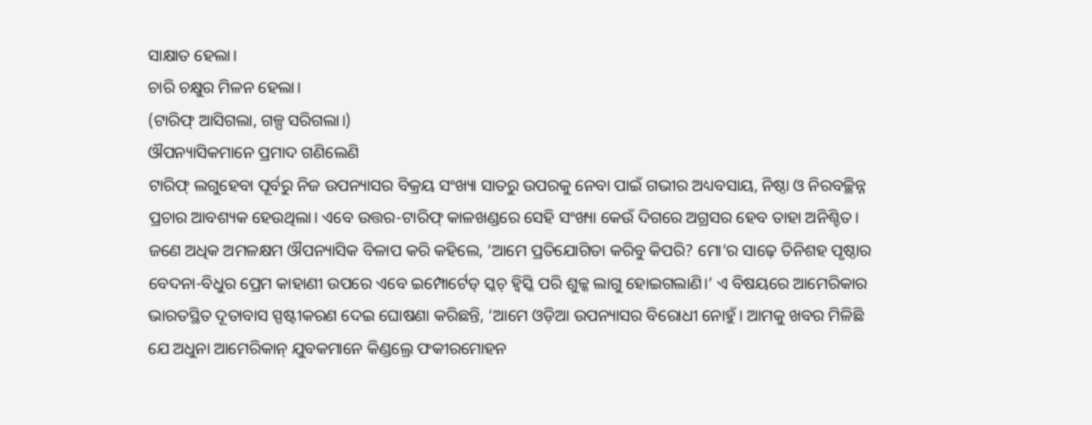ସାକ୍ଷାତ ହେଲା।
ଚାରି ଚକ୍ଷୁର ମିଳନ ହେଲା।
(ଟାରିଫ୍ ଆସିଗଲା, ଗଳ୍ପ ସରିଗଲା।)
ଔପନ୍ୟାସିକମାନେ ପ୍ରମାଦ ଗଣିଲେଣି
ଟାରିଫ୍ ଲଗୁହେବା ପୂର୍ବରୁ ନିଜ ଉପନ୍ୟାସର ବିକ୍ରୟ ସଂଖ୍ୟା ସାତରୁ ଉପରକୁ ନେବା ପାଇଁ ଗଭୀର ଅଧ୍ୟବସାୟ, ନିଷ୍ଠା ଓ ନିରବଚ୍ଛିନ୍ନ ପ୍ରଚାର ଆବଶ୍ୟକ ହେଉଥିଲା। ଏବେ ଉତ୍ତର-ଟାରିଫ୍ କାଳଖଣ୍ଡରେ ସେହି ସଂଖ୍ୟା କେଉଁ ଦିଗରେ ଅଗ୍ରସର ହେବ ତାହା ଅନିଶ୍ଚିତ। ଜଣେ ଅଧିକ ଅମଳକ୍ଷମ ଔପନ୍ୟାସିକ ବିଳାପ କରି କହିଲେ, ‘ଆମେ ପ୍ରତିଯୋଗିତା କରିବୁ କିପରି? ମୋ’ର ସାଢ଼େ ତିନିଶହ ପୃଷ୍ଠାର ବେଦନା-ବିଧୁର ପ୍ରେମ କାହାଣୀ ଉପରେ ଏବେ ଇମ୍ପୋର୍ଟେଡ୍ ସ୍କଚ୍ ହ୍ବିସ୍କି ପରି ଶୁଳ୍କ ଲାଗୁ ହୋଇଗଲାଣି।’ ଏ ବିଷୟରେ ଆମେରିକାର ଭାରତସ୍ଥିତ ଦୂତାବାସ ସ୍ପଷ୍ଟୀକରଣ ଦେଇ ଘୋଷଣା କରିଛନ୍ତି, ‘ଆମେ ଓଡ଼ିଆ ଉପନ୍ୟାସର ବିରୋଧୀ ନୋହୁଁ। ଆମକୁ ଖବର ମିଳିଛି ଯେ ଅଧୁନା ଆମେରିକାନ୍ ଯୁବକମାନେ କିଣ୍ଡଲ୍ରେ ଫକୀରମୋହନ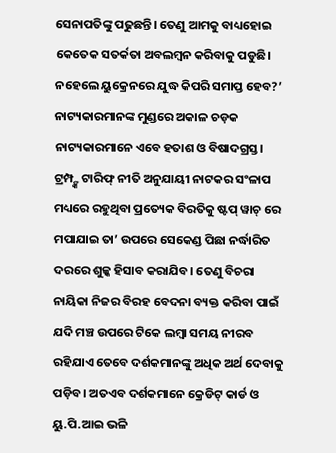ସେନାପତିଙ୍କୁ ପଢୁଛନ୍ତି। ତେଣୁ ଆମକୁ ବାଧ୍ୟହୋଇ କେତେକ ସତର୍କତା ଅବଲମ୍ବନ କରିବାକୁ ପଡୁଛି। ନହେଲେ ୟୁକ୍ରେନରେ ଯୁଦ୍ଧ କିପରି ସମାପ୍ତ ହେବ?’
ନାଟ୍ୟକାରମାନଙ୍କ ମୁଣ୍ଡରେ ଅକାଳ ଚଡ଼କ
ନାଟ୍ୟକାରମାନେ ଏବେ ହତାଶ ଓ ବିଷାଦଗ୍ରସ୍ତ। ଟ୍ରମ୍ପ୍ଙ୍କ ଟାରିଫ୍ ନୀତି ଅନୁଯାୟୀ ନାଟକର ସଂଳାପ ମଧ୍ୟରେ ରହୁଥିବା ପ୍ରତ୍ୟେକ ବିରତିକୁ ଷ୍ଟପ୍ ୱାଚ୍ ରେ ମପାଯାଇ ତା’ ଉପରେ ସେକେଣ୍ଡ ପିଛା ନର୍ଦ୍ଧାରିତ ଦରରେ ଶୁଳ୍କ ହିସାବ କରାଯିବ। ତେଣୁ ବିଚରା ନାୟିକା ନିଜର ବିରହ ବେଦନା ବ୍ୟକ୍ତ କରିବା ପାଇଁ ଯଦି ମଞ୍ଚ ଉପରେ ଟିକେ ଲମ୍ବା ସମୟ ନୀରବ ରହିଯାଏ ତେବେ ଦର୍ଶକମାନଙ୍କୁ ଅଧିକ ଅର୍ଥ ଦେବାକୁ ପଡ଼ିବ। ଅତଏବ ଦର୍ଶକମାନେ କ୍ରେଡିଟ୍ କାର୍ଡ ଓ ୟୁ.ପି.ଆଇ ଭଳି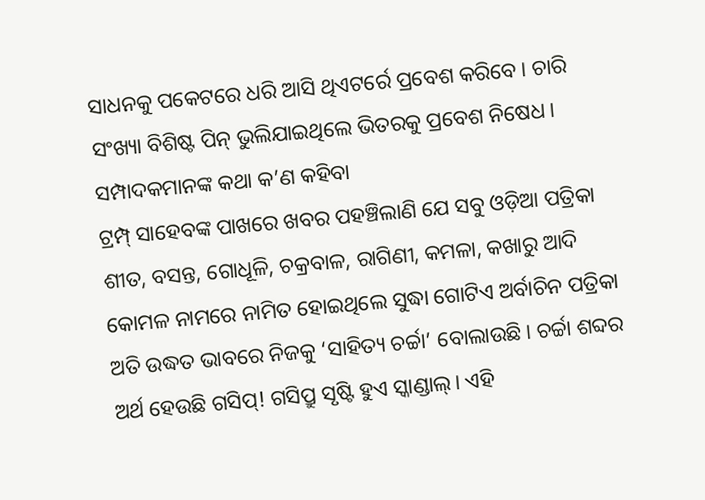ସାଧନକୁ ପକେଟରେ ଧରି ଆସି ଥିଏଟର୍ରେ ପ୍ରବେଶ କରିବେ। ଚାରି ସଂଖ୍ୟା ବିଶିଷ୍ଟ ପିନ୍ ଭୁଲିଯାଇଥିଲେ ଭିତରକୁ ପ୍ରବେଶ ନିଷେଧ।
ସମ୍ପାଦକମାନଙ୍କ କଥା କ’ଣ କହିବା
ଟ୍ରମ୍ପ୍ ସାହେବଙ୍କ ପାଖରେ ଖବର ପହଞ୍ଚିଲାଣି ଯେ ସବୁ ଓଡ଼ିଆ ପତ୍ରିକା ଶୀତ, ବସନ୍ତ, ଗୋଧୂଳି, ଚକ୍ରବାଳ, ରାଗିଣୀ, କମଳା, କଖାରୁ ଆଦି କୋମଳ ନାମରେ ନାମିତ ହୋଇଥିଲେ ସୁଦ୍ଧା ଗୋଟିଏ ଅର୍ବାଚିନ ପତ୍ରିକା ଅତି ଉଦ୍ଧତ ଭାବରେ ନିଜକୁ ‘ସାହିତ୍ୟ ଚର୍ଚ୍ଚା’ ବୋଲାଉଛି। ଚର୍ଚ୍ଚା ଶବ୍ଦର ଅର୍ଥ ହେଉଛି ଗସିପ୍! ଗସିପ୍ରୁ ସୃଷ୍ଟି ହୁଏ ସ୍କାଣ୍ଡାଲ୍। ଏହି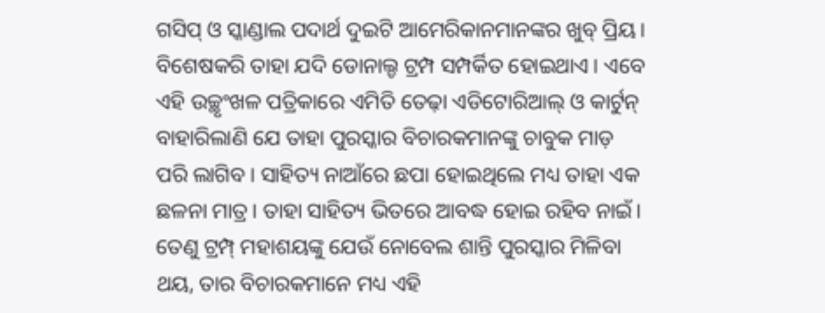ଗସିପ୍ ଓ ସ୍କାଣ୍ଡାଲ ପଦାର୍ଥ ଦୁଇଟି ଆମେରିକାନମାନଙ୍କର ଖୁବ୍ ପ୍ରିୟ। ବିଶେଷକରି ତାହା ଯଦି ଡୋନାଲ୍ଡ ଟ୍ରମ୍ପ ସମ୍ପର୍କିତ ହୋଇଥାଏ। ଏବେ ଏହି ଉଚ୍ଛୃଂଖଳ ପତ୍ରିକାରେ ଏମିତି ତେଢ଼ା ଏଡିଟୋରିଆଲ୍ ଓ କାର୍ଟୁନ୍ ବାହାରିଲାଣି ଯେ ତାହା ପୁରସ୍କାର ବିଚାରକମାନଙ୍କୁ ଚାବୁକ ମାଡ଼ ପରି ଲାଗିବ। ସାହିତ୍ୟ ନାଆଁରେ ଛପା ହୋଇଥିଲେ ମଧ୍ୟ ତାହା ଏକ ଛଳନା ମାତ୍ର। ତାହା ସାହିତ୍ୟ ଭିତରେ ଆବଦ୍ଧ ହୋଇ ରହିବ ନାଇଁ। ତେଣୁ ଟ୍ରମ୍ପ୍ ମହାଶୟଙ୍କୁ ଯେଉଁ ନୋବେଲ ଶାନ୍ତି ପୁରସ୍କାର ମିଳିବା ଥୟ, ତାର ବିଚାରକମାନେ ମଧ୍ୟ ଏହି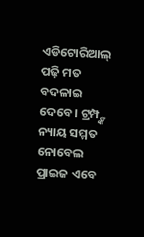ଏଡିଟୋରିଆଲ୍ ପଢ଼ି ମତ ବଦଳାଇ ଦେବେ। ଟ୍ରମ୍ପ୍ଙ୍କ ନ୍ୟାୟ ସମ୍ମତ ନୋବେଲ ପ୍ରାଇଜ ଏବେ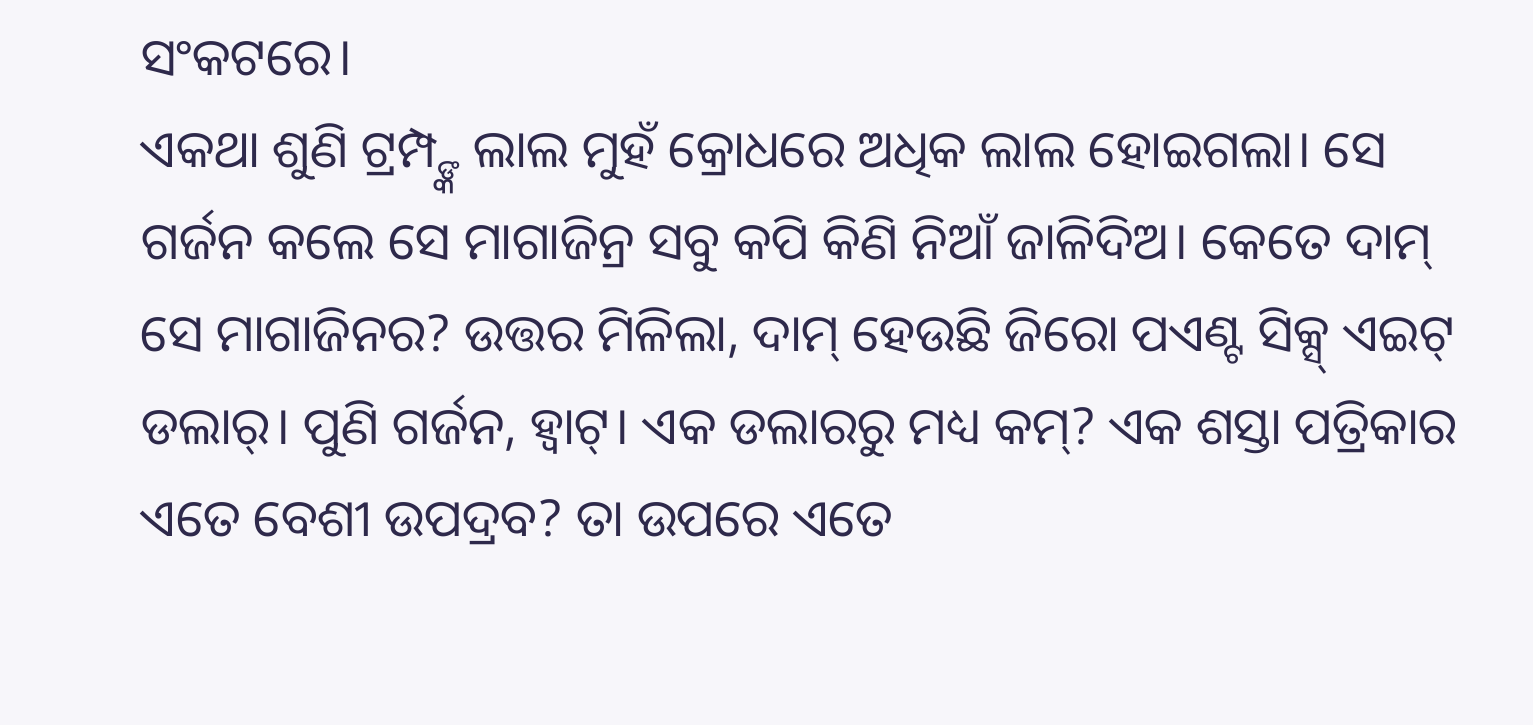ସଂକଟରେ।
ଏକଥା ଶୁଣି ଟ୍ରମ୍ପ୍ଙ୍କ ଲାଲ ମୁହଁ କ୍ରୋଧରେ ଅଧିକ ଲାଲ ହୋଇଗଲା। ସେ ଗର୍ଜନ କଲେ ସେ ମାଗାଜିନ୍ର ସବୁ କପି କିଣି ନିଆଁ ଜାଳିଦିଅ। କେତେ ଦାମ୍ ସେ ମାଗାଜିନର? ଉତ୍ତର ମିଳିଲା, ଦାମ୍ ହେଉଛି ଜିରୋ ପଏଣ୍ଟ ସିକ୍ସ୍ ଏଇଟ୍ ଡଲାର୍। ପୁଣି ଗର୍ଜନ, ହ୍ବାଟ୍। ଏକ ଡଲାରରୁ ମଧ୍ୟ କମ୍? ଏକ ଶସ୍ତା ପତ୍ରିକାର ଏତେ ବେଶୀ ଉପଦ୍ରବ? ତା ଉପରେ ଏତେ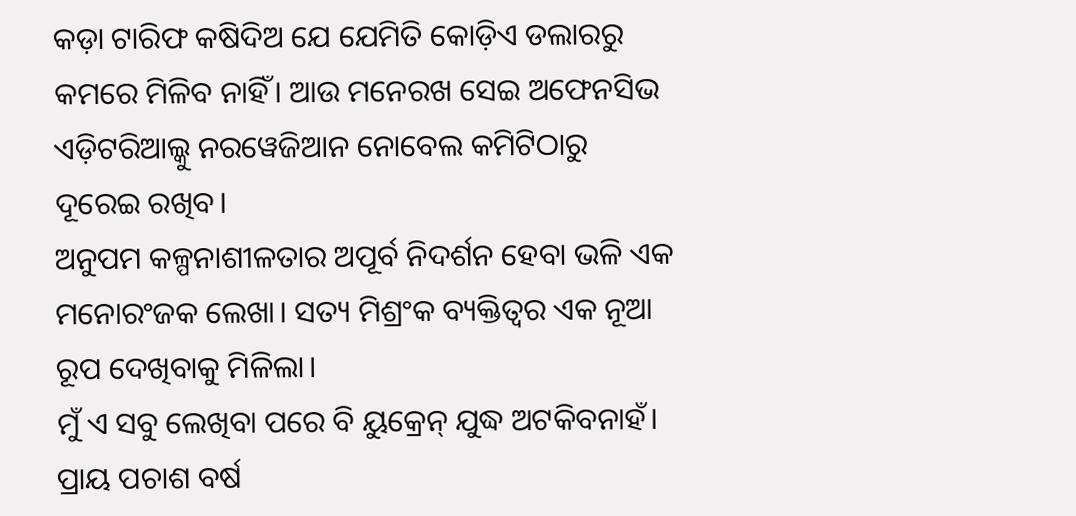କଡ଼ା ଟାରିଫ କଷିଦିଅ ଯେ ଯେମିତି କୋଡ଼ିଏ ଡଲାରରୁ କମରେ ମିଳିବ ନାହିଁ। ଆଉ ମନେରଖ ସେଇ ଅଫେନସିଭ ଏଡ଼ିଟରିଆଲ୍କୁ ନରୱେଜିଆନ ନୋବେଲ କମିଟିଠାରୁ ଦୂରେଇ ରଖିବ।
ଅନୁପମ କଳ୍ପନାଶୀଳତାର ଅପୂର୍ବ ନିଦର୍ଶନ ହେବା ଭଳି ଏକ ମନୋରଂଜକ ଲେଖା। ସତ୍ୟ ମିଶ୍ରଂକ ବ୍ୟକ୍ତିତ୍ବର ଏକ ନୂଆ ରୂପ ଦେଖିବାକୁ ମିଳିଲା।
ମୁଁ ଏ ସବୁ ଲେଖିବା ପରେ ବି ୟୁକ୍ରେନ୍ ଯୁଦ୍ଧ ଅଟକିବନାହଁ।
ପ୍ରାୟ ପଚାଶ ବର୍ଷ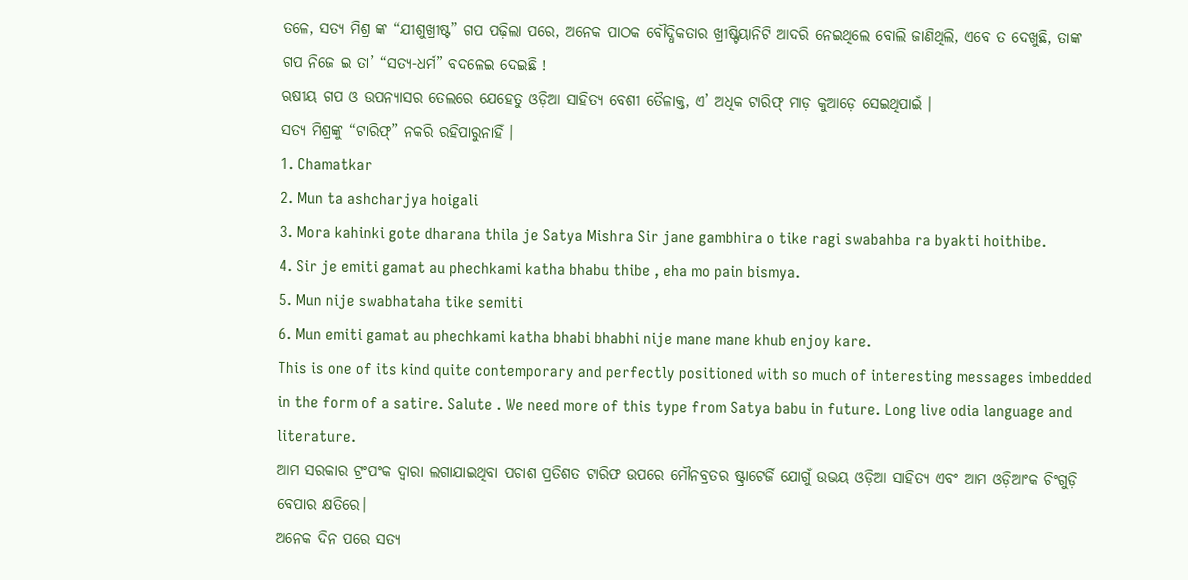ତଳେ, ସତ୍ଯ ମିଶ୍ର ଙ୍କ “ଯୀଶୁଖ୍ରୀଷ୍ଟ” ଗପ ପଢ଼ିଲା ପରେ, ଅନେକ ପାଠକ ବୌଦ୍ଧିକତାର ଖ୍ରୀଷ୍ଟିୟାନିଟି ଆଦରି ନେଇଥିଲେ ବୋଲି ଜାଣିଥିଲି, ଏବେ ତ ଦେଖୁଛି, ତାଙ୍କ ଗପ ନିଜେ ଇ ତା’ “ସତ୍ଯ-ଧର୍ମ” ବଦଳେଇ ଦେଇଛି !
ଋଷୀୟ ଗପ ଓ ଉପନ୍ୟାସର ତେଲରେ ଯେହେତୁ ଓଡ଼ିଆ ସାହିତ୍ୟ ବେଶୀ ତୈଳାକ୍ତ, ଏ’ ଅଧିକ ଟାରିଫ୍ ମାଡ଼ କୁଆଡ଼େ ସେଇଥିପାଇଁ ।
ସତ୍ଯ ମିଶ୍ରଙ୍କୁ “ଟାରିଫ୍” ନକରି ରହିପାରୁନାହିଁ ।
1. Chamatkar
2. Mun ta ashcharjya hoigali
3. Mora kahinki gote dharana thila je Satya Mishra Sir jane gambhira o tike ragi swabahba ra byakti hoithibe.
4. Sir je emiti gamat au phechkami katha bhabu thibe , eha mo pain bismya.
5. Mun nije swabhataha tike semiti
6. Mun emiti gamat au phechkami katha bhabi bhabhi nije mane mane khub enjoy kare.
This is one of its kind quite contemporary and perfectly positioned with so much of interesting messages imbedded in the form of a satire. Salute . We need more of this type from Satya babu in future. Long live odia language and literature.
ଆମ ସରକାର ଟ୍ରଂପଂକ ଦ୍ୱାରା ଲଗାଯାଇଥିବା ପଚାଶ ପ୍ରତିଶତ ଟାରିଫ ଉପରେ ମୌନବ୍ରତର ଷ୍ଟ୍ରାଟେର୍ଜି ଯୋଗୁଁ ଉଭୟ ଓଡ଼ିଆ ସାହିତ୍ୟ ଏବଂ ଆମ ଓଡ଼ିଆଂକ ଚିଂଗୁଡ଼ି ବେପାର କ୍ଷତିରେ।
ଅନେକ ଦିନ ପରେ ସତ୍ୟ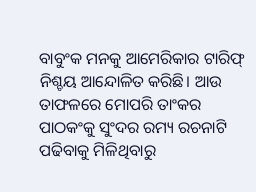ବାବୁଂକ ମନକୁ ଆମେରିକାର ଟାରିଫ୍ ନିଶ୍ଚୟ ଆନ୍ଦୋଳିତ କରିଛି। ଆଉ ତାଫଳରେ ମୋପରି ତାଂକର ପାଠକଂକୁ ସୁଂଦର ରମ୍ୟ ରଚନାଟି ପଢିବାକୁ ମିଳିଥିବାରୁ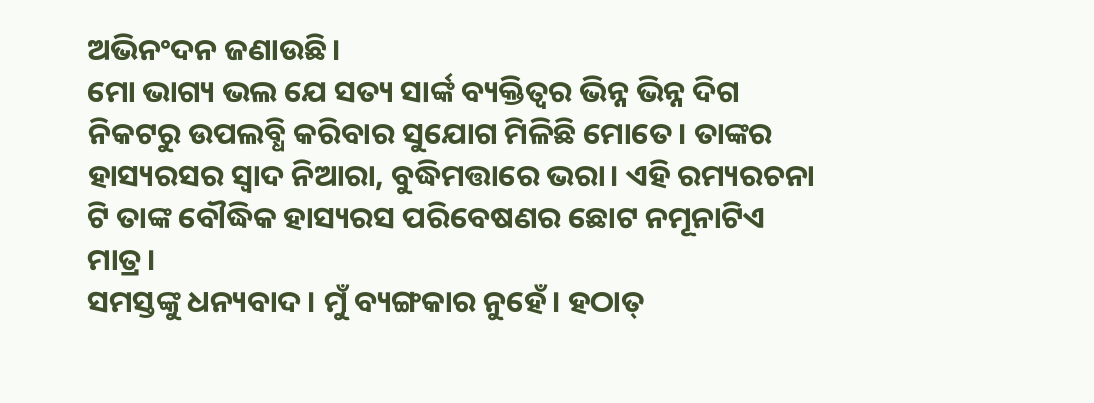ଅଭିନଂଦନ ଜଣାଉଛି।
ମୋ ଭାଗ୍ୟ ଭଲ ଯେ ସତ୍ୟ ସାର୍ଙ୍କ ବ୍ୟକ୍ତିତ୍ଵର ଭିନ୍ନ ଭିନ୍ନ ଦିଗ ନିକଟରୁ ଉପଲବ୍ଧି କରିବାର ସୁଯୋଗ ମିଳିଛି ମୋତେ। ତାଙ୍କର ହାସ୍ୟରସର ସ୍ଵାଦ ନିଆରା, ବୁଦ୍ଧିମତ୍ତାରେ ଭରା। ଏହି ରମ୍ୟରଚନା ଟି ତାଙ୍କ ବୌଦ୍ଧିକ ହାସ୍ୟରସ ପରିବେଷଣର ଛୋଟ ନମୂନାଟିଏ ମାତ୍ର।
ସମସ୍ତଙ୍କୁ ଧନ୍ୟବାଦ। ମୁଁ ବ୍ୟଙ୍ଗକାର ନୁହେଁ। ହଠାତ୍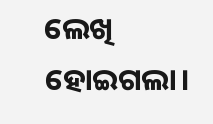ଲେଖି ହୋଇଗଲା।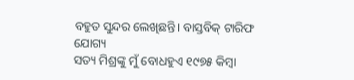ବହୁତ ସୁନ୍ଦର ଲେଖିଛନ୍ତି। ବାସ୍ତବିକ୍ ଟାରିଫ ଯୋଗ୍ୟ
ସତ୍ୟ ମିଶ୍ରଙ୍କୁ ମୁଁ ବୋଧହୁଏ ୧୯୭୫ କିମ୍ବା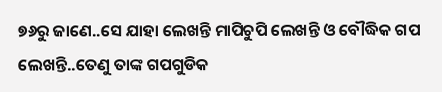୭୬ରୁ ଜାଣେ..ସେ ଯାହା ଲେଖନ୍ତି ମାପିଚୁପି ଲେଖନ୍ତି ଓ ବୌଦ୍ଧିକ ଗପ ଲେଖନ୍ତି..ତେଣୁ ତାଙ୍କ ଗପଗୁଡିକ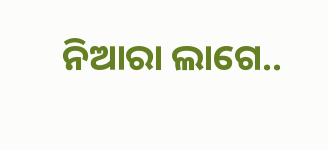ନିଆରା ଲାଗେ..